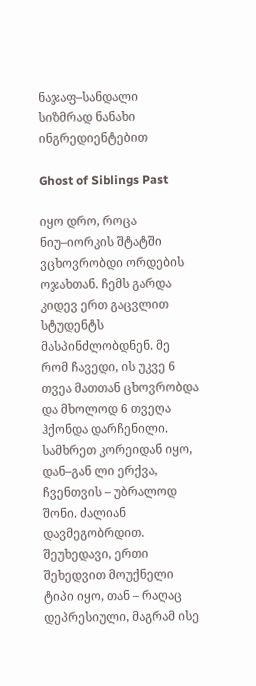ნაჯაფ–სანდალი
სიზმრად ნანახი ინგრედიენტებით

Ghost of Siblings Past

იყო დრო, როცა ნიუ–იორკის შტატში ვცხოვრობდი ორდების ოჯახთან. ჩემს გარდა კიდევ ერთ გაცვლით სტუდენტს მასპინძლობდნენ. მე რომ ჩავედი, ის უკვე 6 თვეა მათთან ცხოვრობდა და მხოლოდ 6 თვეღა ჰქონდა დარჩენილი. სამხრეთ კორეიდან იყო, დან–გან ლი ერქვა, ჩვენთვის – უბრალოდ შონი. ძალიან დავმეგობრდით. შეუხედავი, ერთი შეხედვით მოუქნელი ტიპი იყო, თან – რაღაც დეპრესიული, მაგრამ ისე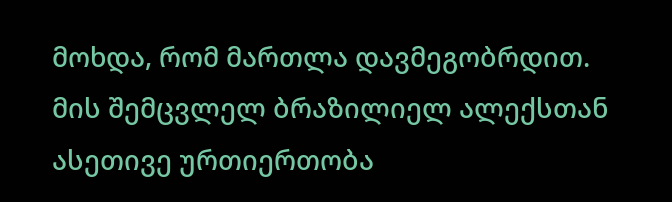მოხდა, რომ მართლა დავმეგობრდით. მის შემცვლელ ბრაზილიელ ალექსთან ასეთივე ურთიერთობა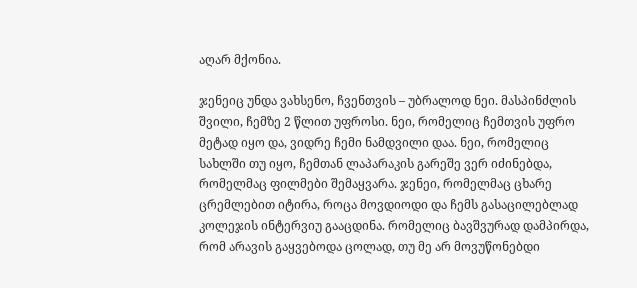აღარ მქონია.

ჯენეიც უნდა ვახსენო, ჩვენთვის – უბრალოდ ნეი. მასპინძლის შვილი, ჩემზე 2 წლით უფროსი. ნეი, რომელიც ჩემთვის უფრო მეტად იყო და, ვიდრე ჩემი ნამდვილი დაა. ნეი, რომელიც სახლში თუ იყო, ჩემთან ლაპარაკის გარეშე ვერ იძინებდა, რომელმაც ფილმები შემაყვარა. ჯენეი, რომელმაც ცხარე ცრემლებით იტირა, როცა მოვდიოდი და ჩემს გასაცილებლად კოლეჯის ინტერვიუ გააცდინა. რომელიც ბავშვურად დამპირდა, რომ არავის გაყვებოდა ცოლად, თუ მე არ მოვუწონებდი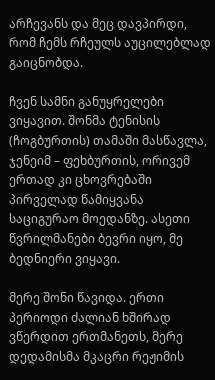არჩევანს და მეც დავპირდი, რომ ჩემს რჩეულს აუცილებლად გაიცნობდა.

ჩვენ სამნი განუყრელები ვიყავით. შონმა ტენისის (ჩოგბურთის) თამაში მასწავლა, ჯენეიმ – ფეხბურთის, ორივემ ერთად კი ცხოვრებაში პირველად წამიყვანა საციგურაო მოედანზე. ასეთი წვრილმანები ბევრი იყო, მე ბედნიერი ვიყავი.

მერე შონი წავიდა. ერთი პერიოდი ძალიან ხშირად ვწერდით ერთმანეთს, მერე დედამისმა მკაცრი რეჟიმის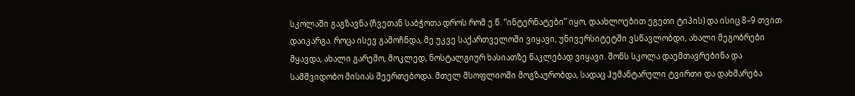სკოლაში გაგზავნა (ჩვეთან საბჭოთა დროს რომ ე.წ. “ინტერნატები” იყო, დაახლოებით ეგეთი ტიპის) და ისიც 8–9 თვით დაიკარგა. როცა ისევ გამოჩნდა, მე უკვე საქართველოში ვიყავი, უნივერსიტეტში ვსწავლობდი, ახალი მეგობრები მყავდა, ახალი გარემო, მოკლედ, ნოსტალგიურ ხასიათზე ნაკლებად ვიყავი. შონს სკოლა დაემთავრებინა და სამშვიდობო მისიას შეერთებოდა. მთელ მსოფლიოში მოგზაურობდა, სადაც ჰუმანტარული ტვირთი და დახმარება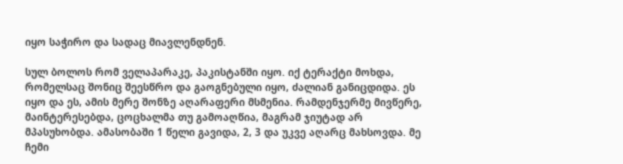იყო საჭირო და სადაც მიავლენდნენ.

სულ ბოლოს რომ ველაპარაკე, პაკისტანში იყო. იქ ტერაქტი მოხდა, რომელსაც შონიც შეესწრო და გაოგნებული იყო, ძალიან განიცდიდა. ეს იყო და ეს, ამის მერე შონზე აღარაფერი მსმენია. რამდენჯერმე მივწერე, მაინტერესებდა, ცოცხალმა თუ გამოაღწია, მაგრამ ჯიუტად არ მპასუხობდა. ამასობაში 1 წელი გავიდა, 2, 3 და უკვე აღარც მახსოვდა. მე ჩემი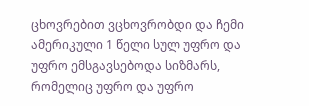ცხოვრებით ვცხოვრობდი და ჩემი ამერიკული 1 წელი სულ უფრო და უფრო ემსგავსებოდა სიზმარს, რომელიც უფრო და უფრო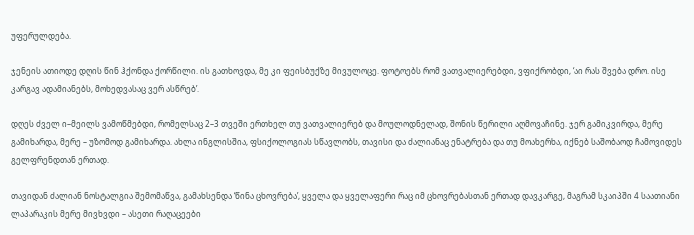უფერულდება.

ჯენეის ათიოდე დღის წინ ჰქონდა ქორწილი. ის გათხოვდა, მე კი ფეისბუქზე მივულოცე. ფოტოებს რომ ვათვალიერებდი, ვფიქრობდი, ‘აი რას შვება დრო. ისე კარგავ ადამიანებს, მოხედვასაც ვერ ასწრებ’.

დღეს ძველ ი–მეილს ვამოწმებდი, რომელსაც 2–3 თვეში ერთხელ თუ ვათვალიერებ და მოულოდნელად, შონის წერილი აღმოვაჩინე. ჯერ გამიკვირდა, მერე გამიხარდა, მერე – უზომოდ გამიხარდა. ახლა ინგლისშია, ფსიქოლოგიას სწავლობს, თავისი და ძალიანაც ენატრება და თუ მოახერხა, იქნებ საშობაოდ ჩამოვიდეს გელფრენდთან ერთად.

თავიდან ძალიან ნოსტალგია შემომაწვა, გამახსენდა ‘წინა ცხოვრება’, ყველა და ყველაფერი რაც იმ ცხოვრებასთან ერთად დავკარგე, მაგრამ სკაიპში 4 საათიანი ლაპარაკის მერე მივხვდი – ასეთი რაღაცეები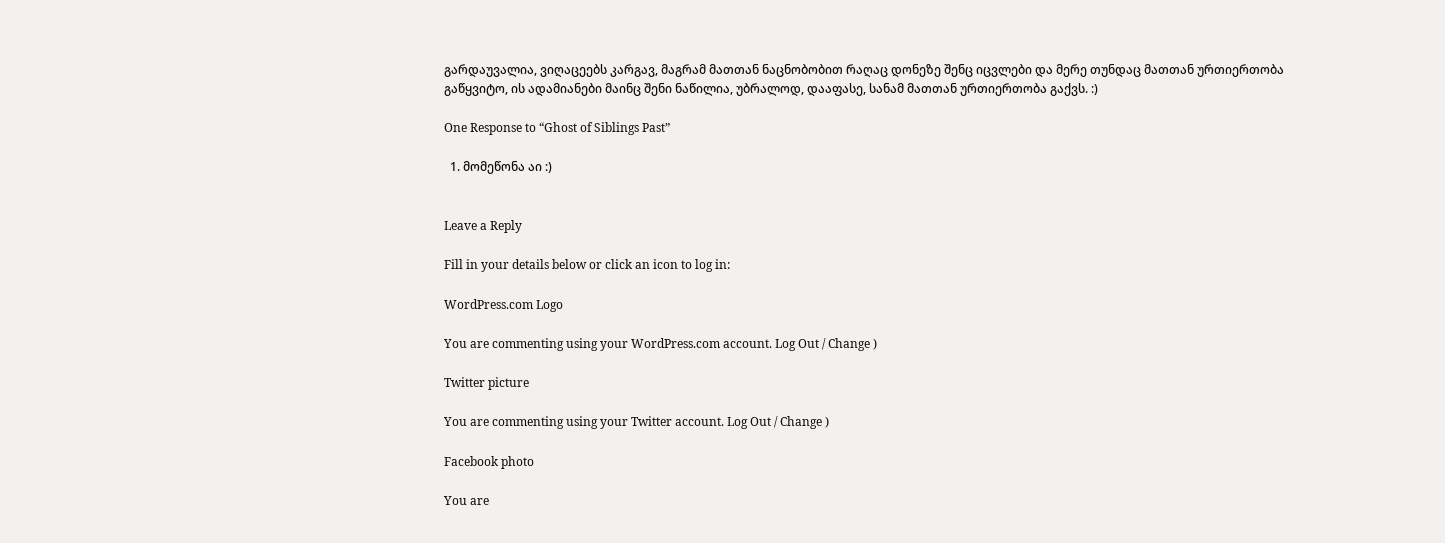გარდაუვალია, ვიღაცეებს კარგავ, მაგრამ მათთან ნაცნობობით რაღაც დონეზე შენც იცვლები და მერე თუნდაც მათთან ურთიერთობა გაწყვიტო, ის ადამიანები მაინც შენი ნაწილია, უბრალოდ, დააფასე, სანამ მათთან ურთიერთობა გაქვს. :)

One Response to “Ghost of Siblings Past”

  1. მომეწონა აი :)


Leave a Reply

Fill in your details below or click an icon to log in:

WordPress.com Logo

You are commenting using your WordPress.com account. Log Out / Change )

Twitter picture

You are commenting using your Twitter account. Log Out / Change )

Facebook photo

You are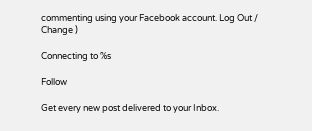commenting using your Facebook account. Log Out / Change )

Connecting to %s

Follow

Get every new post delivered to your Inbox.